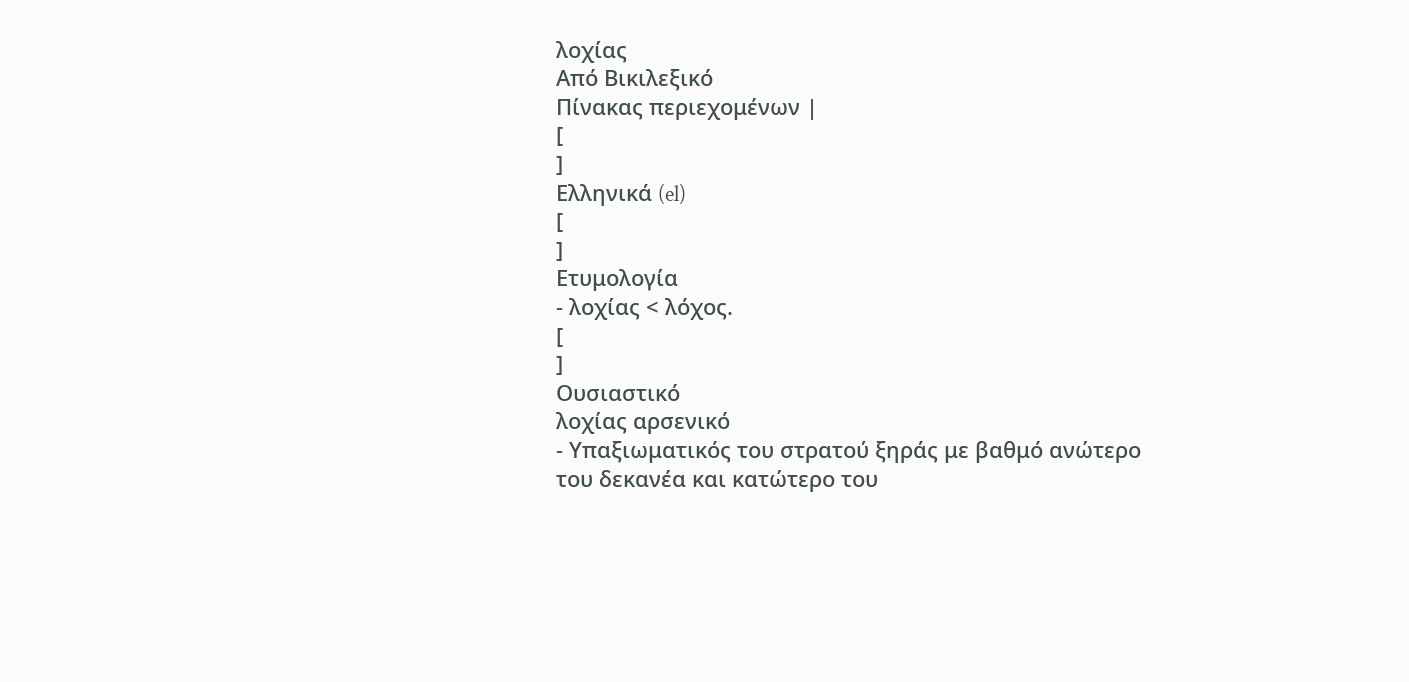λοχίας
Από Βικιλεξικό
Πίνακας περιεχομένων |
[
]
Ελληνικά (el)
[
]
Ετυμολογία
- λοχίας < λόχος.
[
]
Ουσιαστικό
λοχίας αρσενικό
- Υπαξιωματικός του στρατού ξηράς με βαθμό ανώτερο του δεκανέα και κατώτερο του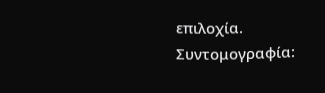επιλοχία. Συντομογραφία: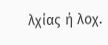λχίας ή λοχ.